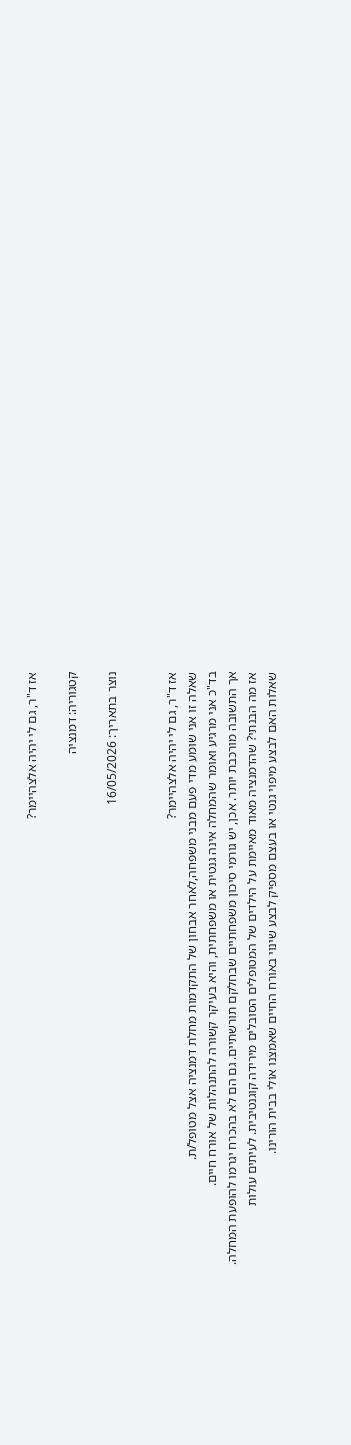אז ד"ר, גם לי יהיה אלצהיימר?

קטגוריה: דמנציה

נוצר בתאריך: 16/05/2026


אז ד"ר, גם לי יהיה אלצהיימר?
שאלה זו אני שומע מדי פעם מבני משפחה,לאחר אבחון של התקדמות מחלת דמנציה אצל מטופל/ת.
בד"כ אני מרגיע ואומר שהמחלה אינה גנטית או משפחתית, והיא בעיקר קשורה להתנהלות של אורח חיים.
אך התשובה מורכבת יותר. אכן, יש גורמי סיכון משפחתיים שבחלקם תורשתיים. גם הם לא בהכרח יגרמו להופעת המחלה.
אז מה הבנתי? שהדמנציה מאוד מאיימת על הילדים של המטופלים הסובלים מירידה קוגנטיבית. לעיתים עולות
שאלות האם לבצע מיפוי גנטי או בעצם מספיק לבצע שינוי באורח החיים שאמצנו אולי בבית הורינו.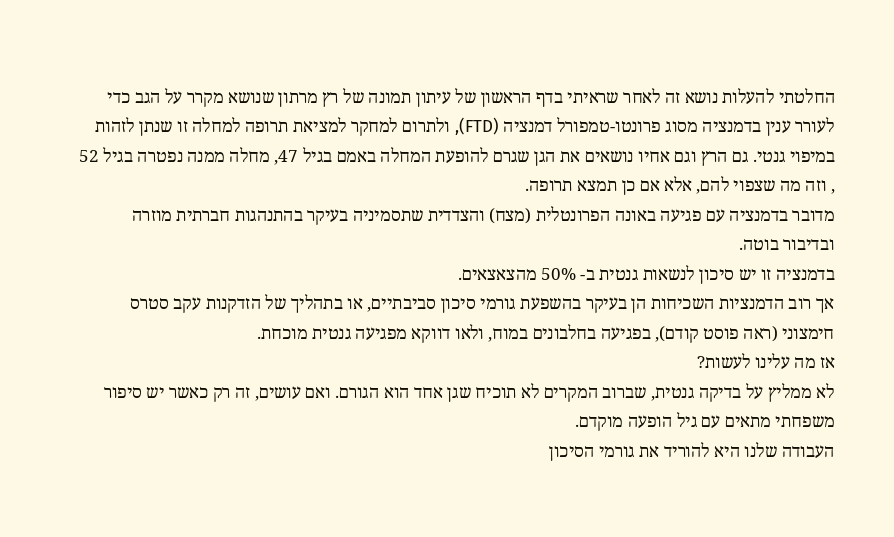החלטתי להעלות נושא זה לאחר שראיתי בדף הראשון של עיתון תמונה של רץ מרתון שנושא מקרר על הגב כדי לעורר ענין בדמנציה מסוג פרונטו-טמפורל דמנציה (FTD), ולתרום למחקר למציאת תרופה למחלה זו שנתן לזהות במיפוי גנטי. גם הרץ וגם אחיו נושאים את הגן שגרם להופעת המחלה באמם בגיל 47, מחלה ממנה נפטרה בגיל 52 , וזה מה שצפוי להם, אלא אם כן תמצא תרופה.
מדובר בדמנציה עם פגיעה באונה הפרונטלית (מצח) והצדדית שתסמיניה בעיקר בהתנהגות חברתית מוזרה ובדיבור בוטה.
בדמנציה זו יש סיכון לנשאות גנטית ב- 50% מהצאצאים.
אך רוב הדמנציות השכיחות הן בעיקר בהשפעת גורמי סיכון סביבתיים, או בתהליך של הזדקנות עקב סטרס חימצוני (ראה פוסט קודם), בפגיעה בחלבונים במוח, ולאו דווקא מפגיעה גנטית מוכחת.
אז מה עלינו לעשות?
לא ממליץ על בדיקה גנטית, שברוב המקרים לא תוכיח שגן אחד הוא הגורם. ואם עושים, זה רק כאשר יש סיפור משפחתי מתאים עם גיל הופעה מוקדם.
העבודה שלנו היא להוריד את גורמי הסיכון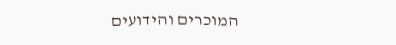המוכרים והידועים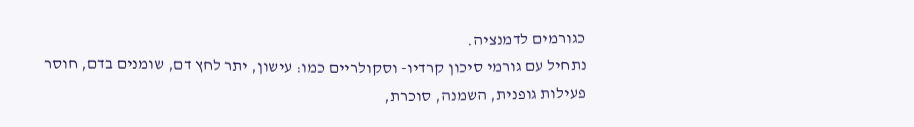כגורמים לדמנציה.
נתחיל עם גורמי סיכון קרדיו- וסקולריים כמו: עישון, יתר לחץ דם, שומנים בדם, חוסר פעילות גופנית, השמנה, סוכרת,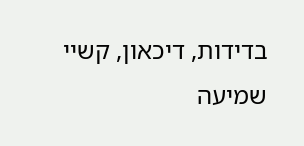בדידות, דיכאון, קשיי שמיעה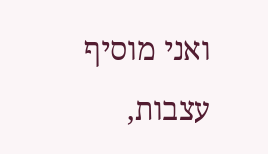ואני מוסיף עצבות,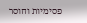פסימיות וחוסר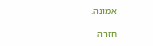אמונה.

חזרה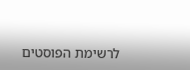לרשימת הפוסטים